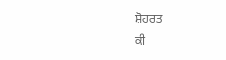ਸ਼ੋਹਰਤ
ਕੀ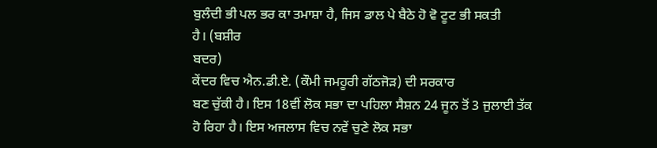ਬੁਲੰਦੀ ਭੀ ਪਲ ਭਰ ਕਾ ਤਮਾਸ਼ਾ ਹੈ, ਜਿਸ ਡਾਲ ਪੇ ਬੈਠੇ ਹੋ ਵੋ ਟੂਟ ਭੀ ਸਕਤੀ
ਹੈ। (ਬਸ਼ੀਰ
ਬਦਰ)
ਕੇਂਦਰ ਵਿਚ ਐਨ.ਡੀ.ਏ. (ਕੌਮੀ ਜਮਹੂਰੀ ਗੱਠਜੋੜ) ਦੀ ਸਰਕਾਰ
ਬਣ ਚੁੱਕੀ ਹੈ। ਇਸ 18ਵੀਂ ਲੋਕ ਸਭਾ ਦਾ ਪਹਿਲਾ ਸੈਸ਼ਨ 24 ਜੂਨ ਤੋਂ 3 ਜੁਲਾਈ ਤੱਕ
ਹੋ ਰਿਹਾ ਹੈ। ਇਸ ਅਜਲਾਸ ਵਿਚ ਨਵੇਂ ਚੁਣੇ ਲੋਕ ਸਭਾ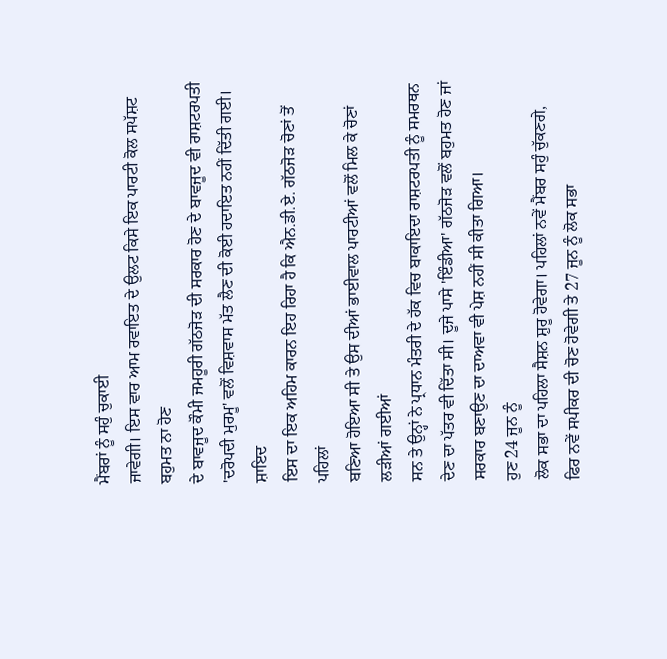ਮੈਂਬਰਾਂ ਨੂੰ ਸਹੁੰ ਚੁਕਾਈ
ਜਾਵੇਗੀ। ਇਸ ਵਾਰ ਆਮ ਰਵਾਇਤ ਦੇ ਉਲਟ ਕਿਸੇ ਇਕ ਪਾਰਟੀ ਕੋਲ ਸਪੱਸ਼ਟ ਬਹੁਮਤ ਨਾ ਹੋਣ
ਦੇ ਬਾਵਜੂਦ ਕੌਮੀ ਜਮਹੂਰੀ ਗੱਠਜੋੜ ਦੀ ਸਰਕਾਰ ਹੋਣ ਦੇ ਬਾਵਜੂਦ ਵੀ ਰਾਸ਼ਟਰਪਤੀ
'ਦਰੋਪਦੀ ਮੁਰਮੂ' ਵਲੋਂ ਵਿਸ਼ਵਾਸ ਮੱਤ ਲੈਣ ਦੀ ਕੋਈ ਹਦਾਇਤ ਨਹੀਂ ਦਿੱਤੀ ਗਈ। ਸ਼ਾਇਦ
ਇਸ ਦਾ ਇਕ ਅਹਿਮ ਕਾਰਨ ਇਹ ਰਿਹਾ ਹੈ ਕਿ ਐਨ.ਡੀ.ਏ. ਗੱਠਜੋੜ ਚੋਣਾਂ ਤੋਂ ਪਹਿਲਾਂ
ਬਣਿਆ ਹੋਇਆ ਸੀ ਤੇ ਉਸ ਦੀਆਂ ਭਾਈਵਾਲ ਪਾਰਟੀਆਂ ਵਲੋਂ ਮਿਲ ਕੇ ਚੋਣਾਂ ਲੜੀਆਂ ਗਈਆਂ
ਸਨ ਤੇ ਉਨ੍ਹਾਂ ਨੇ ਪ੍ਰਧਾਨ ਮੰਤਰੀ ਦੇ ਹੱਕ ਵਿਚ ਬਾਕਾਇਦਾ ਰਾਸ਼ਟਰਪਤੀ ਨੂੰ ਸਮਰਥਨ
ਦੇਣ ਦਾ ਪੱਤਰ ਵੀ ਦਿੱਤਾ ਸੀ। ਦੂਜੇ ਪਾਸੇ 'ਇੰਡੀਆ' ਗੱਠਜੋੜ ਵਲੋਂ ਬਹੁਮਤ ਹੋਣ ਜਾਂ
ਸਰਕਾਰ ਬਣਾਉਣ ਦਾ ਦਾਅਵਾ ਵੀ ਪੇਸ਼ ਨਹੀਂ ਸੀ ਕੀਤਾ ਗਿਆ।
ਹੁਣ 24 ਜੂਨ ਨੂੰ
ਲੋਕ ਸਭਾ ਦਾ ਪਹਿਲਾ ਸੈਸ਼ਨ ਸ਼ੁਰੂ ਹੋਵੇਗਾ। ਪਹਿਲਾਂ ਨਵੇਂ ਮੈਂਬਰ ਸਹੁੰ ਚੁੱਕਣਗੇ,
ਫਿਰ ਨਵੇਂ ਸਪੀਕਰ ਦੀ ਚੋਣ ਹੋਵੇਗੀ ਤੇ 27 ਜੂਨ ਨੂੰ ਲੋਕ ਸਭਾ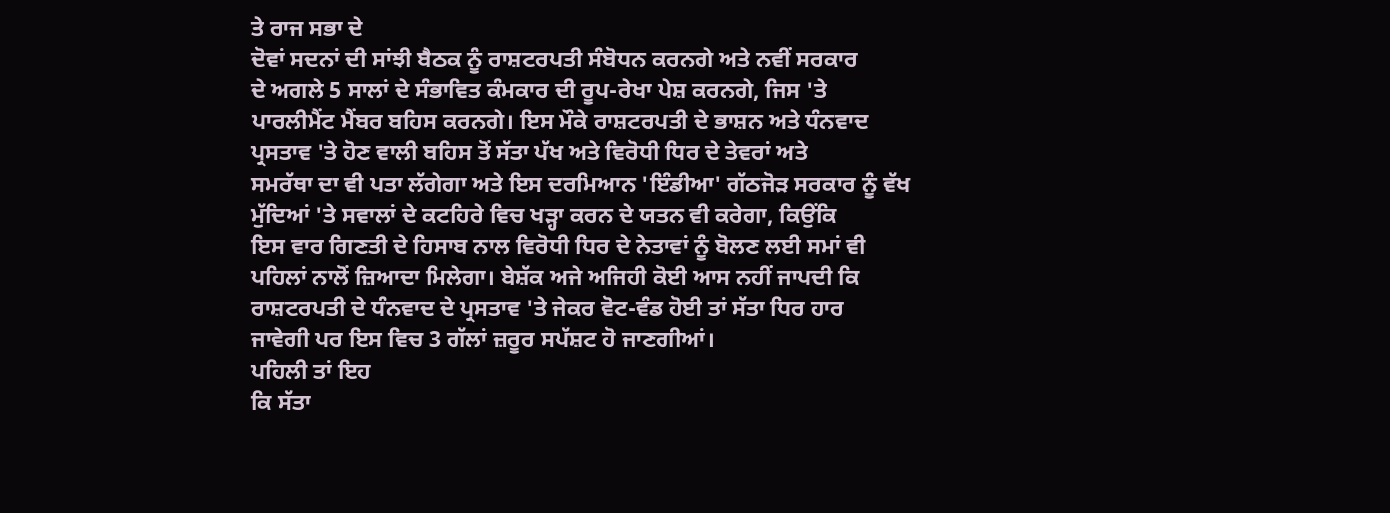ਤੇ ਰਾਜ ਸਭਾ ਦੇ
ਦੋਵਾਂ ਸਦਨਾਂ ਦੀ ਸਾਂਝੀ ਬੈਠਕ ਨੂੰ ਰਾਸ਼ਟਰਪਤੀ ਸੰਬੋਧਨ ਕਰਨਗੇ ਅਤੇ ਨਵੀਂ ਸਰਕਾਰ
ਦੇ ਅਗਲੇ 5 ਸਾਲਾਂ ਦੇ ਸੰਭਾਵਿਤ ਕੰਮਕਾਰ ਦੀ ਰੂਪ-ਰੇਖਾ ਪੇਸ਼ ਕਰਨਗੇ, ਜਿਸ 'ਤੇ
ਪਾਰਲੀਮੈਂਟ ਮੈਂਬਰ ਬਹਿਸ ਕਰਨਗੇ। ਇਸ ਮੌਕੇ ਰਾਸ਼ਟਰਪਤੀ ਦੇ ਭਾਸ਼ਨ ਅਤੇ ਧੰਨਵਾਦ
ਪ੍ਰਸਤਾਵ 'ਤੇ ਹੋਣ ਵਾਲੀ ਬਹਿਸ ਤੋਂ ਸੱਤਾ ਪੱਖ ਅਤੇ ਵਿਰੋਧੀ ਧਿਰ ਦੇ ਤੇਵਰਾਂ ਅਤੇ
ਸਮਰੱਥਾ ਦਾ ਵੀ ਪਤਾ ਲੱਗੇਗਾ ਅਤੇ ਇਸ ਦਰਮਿਆਨ 'ਇੰਡੀਆ' ਗੱਠਜੋੜ ਸਰਕਾਰ ਨੂੰ ਵੱਖ
ਮੁੱਦਿਆਂ 'ਤੇ ਸਵਾਲਾਂ ਦੇ ਕਟਹਿਰੇ ਵਿਚ ਖੜ੍ਹਾ ਕਰਨ ਦੇ ਯਤਨ ਵੀ ਕਰੇਗਾ, ਕਿਉਂਕਿ
ਇਸ ਵਾਰ ਗਿਣਤੀ ਦੇ ਹਿਸਾਬ ਨਾਲ ਵਿਰੋਧੀ ਧਿਰ ਦੇ ਨੇਤਾਵਾਂ ਨੂੰ ਬੋਲਣ ਲਈ ਸਮਾਂ ਵੀ
ਪਹਿਲਾਂ ਨਾਲੋਂ ਜ਼ਿਆਦਾ ਮਿਲੇਗਾ। ਬੇਸ਼ੱਕ ਅਜੇ ਅਜਿਹੀ ਕੋਈ ਆਸ ਨਹੀਂ ਜਾਪਦੀ ਕਿ
ਰਾਸ਼ਟਰਪਤੀ ਦੇ ਧੰਨਵਾਦ ਦੇ ਪ੍ਰਸਤਾਵ 'ਤੇ ਜੇਕਰ ਵੋਟ-ਵੰਡ ਹੋਈ ਤਾਂ ਸੱਤਾ ਧਿਰ ਹਾਰ
ਜਾਵੇਗੀ ਪਰ ਇਸ ਵਿਚ 3 ਗੱਲਾਂ ਜ਼ਰੂਰ ਸਪੱਸ਼ਟ ਹੋ ਜਾਣਗੀਆਂ।
ਪਹਿਲੀ ਤਾਂ ਇਹ
ਕਿ ਸੱਤਾ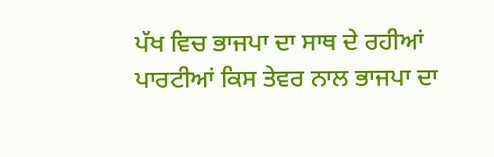ਪੱਖ ਵਿਚ ਭਾਜਪਾ ਦਾ ਸਾਥ ਦੇ ਰਹੀਆਂ ਪਾਰਟੀਆਂ ਕਿਸ ਤੇਵਰ ਨਾਲ ਭਾਜਪਾ ਦਾ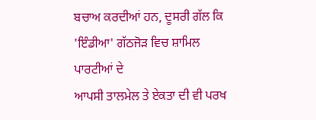ਬਚਾਅ ਕਰਦੀਆਂ ਹਨ, ਦੂਸਰੀ ਗੱਲ ਕਿ 'ਇੰਡੀਆ' ਗੱਠਜੋੜ ਵਿਚ ਸ਼ਾਮਿਲ ਪਾਰਟੀਆਂ ਦੇ
ਆਪਸੀ ਤਾਲਮੇਲ ਤੇ ਏਕਤਾ ਦੀ ਵੀ ਪਰਖ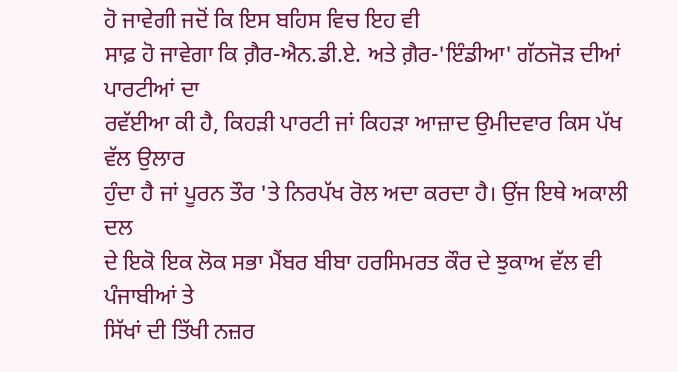ਹੋ ਜਾਵੇਗੀ ਜਦੋਂ ਕਿ ਇਸ ਬਹਿਸ ਵਿਚ ਇਹ ਵੀ
ਸਾਫ਼ ਹੋ ਜਾਵੇਗਾ ਕਿ ਗ਼ੈਰ-ਐਨ.ਡੀ.ਏ. ਅਤੇ ਗ਼ੈਰ-'ਇੰਡੀਆ' ਗੱਠਜੋੜ ਦੀਆਂ ਪਾਰਟੀਆਂ ਦਾ
ਰਵੱਈਆ ਕੀ ਹੈ, ਕਿਹੜੀ ਪਾਰਟੀ ਜਾਂ ਕਿਹੜਾ ਆਜ਼ਾਦ ਉਮੀਦਵਾਰ ਕਿਸ ਪੱਖ ਵੱਲ ਉਲਾਰ
ਹੁੰਦਾ ਹੈ ਜਾਂ ਪੂਰਨ ਤੌਰ 'ਤੇ ਨਿਰਪੱਖ ਰੋਲ ਅਦਾ ਕਰਦਾ ਹੈ। ਉਂਜ ਇਥੇ ਅਕਾਲੀ ਦਲ
ਦੇ ਇਕੋ ਇਕ ਲੋਕ ਸਭਾ ਮੈਂਬਰ ਬੀਬਾ ਹਰਸਿਮਰਤ ਕੌਰ ਦੇ ਝੁਕਾਅ ਵੱਲ ਵੀ ਪੰਜਾਬੀਆਂ ਤੇ
ਸਿੱਖਾਂ ਦੀ ਤਿੱਖੀ ਨਜ਼ਰ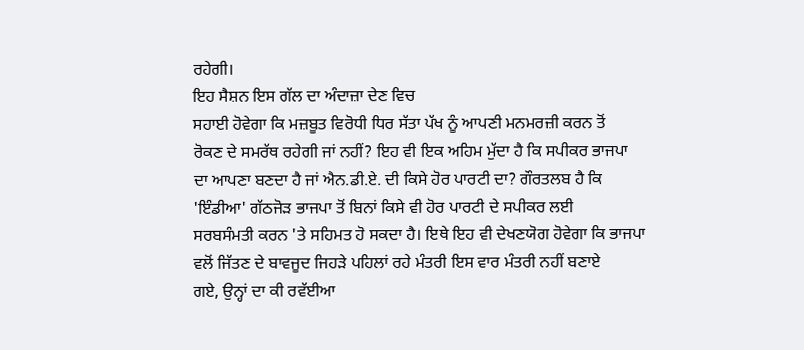ਰਹੇਗੀ।
ਇਹ ਸੈਸ਼ਨ ਇਸ ਗੱਲ ਦਾ ਅੰਦਾਜ਼ਾ ਦੇਣ ਵਿਚ
ਸਹਾਈ ਹੋਵੇਗਾ ਕਿ ਮਜ਼ਬੂਤ ਵਿਰੋਧੀ ਧਿਰ ਸੱਤਾ ਪੱਖ ਨੂੰ ਆਪਣੀ ਮਨਮਰਜ਼ੀ ਕਰਨ ਤੋਂ
ਰੋਕਣ ਦੇ ਸਮਰੱਥ ਰਹੇਗੀ ਜਾਂ ਨਹੀਂ? ਇਹ ਵੀ ਇਕ ਅਹਿਮ ਮੁੱਦਾ ਹੈ ਕਿ ਸਪੀਕਰ ਭਾਜਪਾ
ਦਾ ਆਪਣਾ ਬਣਦਾ ਹੈ ਜਾਂ ਐਨ.ਡੀ.ਏ. ਦੀ ਕਿਸੇ ਹੋਰ ਪਾਰਟੀ ਦਾ? ਗੌਰਤਲਬ ਹੈ ਕਿ
'ਇੰਡੀਆ' ਗੱਠਜੋੜ ਭਾਜਪਾ ਤੋਂ ਬਿਨਾਂ ਕਿਸੇ ਵੀ ਹੋਰ ਪਾਰਟੀ ਦੇ ਸਪੀਕਰ ਲਈ
ਸਰਬਸੰਮਤੀ ਕਰਨ 'ਤੇ ਸਹਿਮਤ ਹੋ ਸਕਦਾ ਹੈ। ਇਥੇ ਇਹ ਵੀ ਦੇਖਣਯੋਗ ਹੋਵੇਗਾ ਕਿ ਭਾਜਪਾ
ਵਲੋਂ ਜਿੱਤਣ ਦੇ ਬਾਵਜੂਦ ਜਿਹੜੇ ਪਹਿਲਾਂ ਰਹੇ ਮੰਤਰੀ ਇਸ ਵਾਰ ਮੰਤਰੀ ਨਹੀਂ ਬਣਾਏ
ਗਏ, ਉਨ੍ਹਾਂ ਦਾ ਕੀ ਰਵੱਈਆ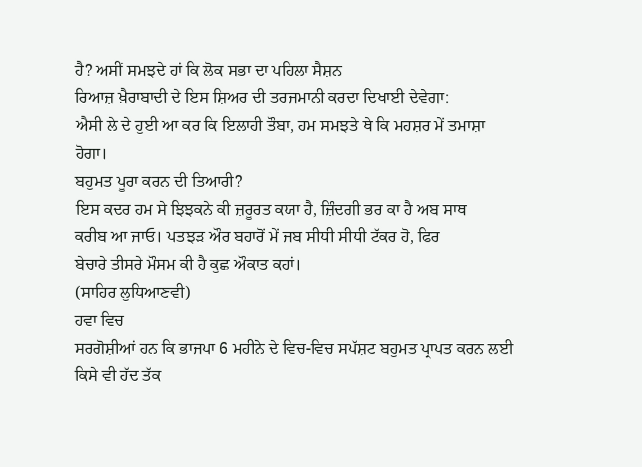ਹੈ? ਅਸੀਂ ਸਮਝਦੇ ਹਾਂ ਕਿ ਲੋਕ ਸਭਾ ਦਾ ਪਹਿਲਾ ਸੈਸ਼ਨ
ਰਿਆਜ਼ ਖ਼ੈਰਾਬਾਦੀ ਦੇ ਇਸ ਸ਼ਿਅਰ ਦੀ ਤਰਜਮਾਨੀ ਕਰਦਾ ਦਿਖਾਈ ਦੇਵੇਗਾ:
ਐਸੀ ਲੇ ਦੇ ਹੁਈ ਆ ਕਰ ਕਿ ਇਲਾਹੀ ਤੌਬਾ, ਹਮ ਸਮਝਤੇ ਥੇ ਕਿ ਮਹਸ਼ਰ ਮੇਂ ਤਮਾਸ਼ਾ
ਹੋਗਾ।
ਬਹੁਮਤ ਪੂਰਾ ਕਰਨ ਦੀ ਤਿਆਰੀ?
ਇਸ ਕਦਰ ਹਮ ਸੇ ਝਿਝਕਨੇ ਕੀ ਜ਼ਰੂਰਤ ਕਯਾ ਹੈ, ਜ਼ਿੰਦਗੀ ਭਰ ਕਾ ਹੈ ਅਬ ਸਾਥ
ਕਰੀਬ ਆ ਜਾਓ। ਪਤਝੜ ਔਰ ਬਹਾਰੋਂ ਮੇਂ ਜਬ ਸੀਧੀ ਸੀਧੀ ਟੱਕਰ ਹੋ, ਫਿਰ
ਬੇਚਾਰੇ ਤੀਸਰੇ ਮੌਸਮ ਕੀ ਹੈ ਕੁਛ ਔਕਾਤ ਕਹਾਂ।
(ਸਾਹਿਰ ਲੁਧਿਆਣਵੀ)
ਹਵਾ ਵਿਚ
ਸਰਗੋਸ਼ੀਆਂ ਹਨ ਕਿ ਭਾਜਪਾ 6 ਮਹੀਨੇ ਦੇ ਵਿਚ-ਵਿਚ ਸਪੱਸ਼ਟ ਬਹੁਮਤ ਪ੍ਰਾਪਤ ਕਰਨ ਲਈ
ਕਿਸੇ ਵੀ ਹੱਦ ਤੱਕ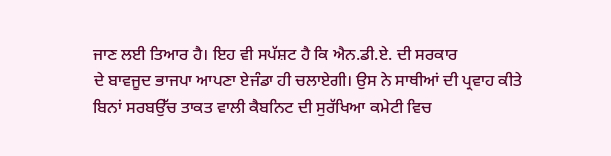ਜਾਣ ਲਈ ਤਿਆਰ ਹੈ। ਇਹ ਵੀ ਸਪੱਸ਼ਟ ਹੈ ਕਿ ਐਨ.ਡੀ.ਏ. ਦੀ ਸਰਕਾਰ
ਦੇ ਬਾਵਜੂਦ ਭਾਜਪਾ ਆਪਣਾ ਏਜੰਡਾ ਹੀ ਚਲਾਏਗੀ। ਉਸ ਨੇ ਸਾਥੀਆਂ ਦੀ ਪ੍ਰਵਾਹ ਕੀਤੇ
ਬਿਨਾਂ ਸਰਬਉੱਚ ਤਾਕਤ ਵਾਲੀ ਕੈਬਨਿਟ ਦੀ ਸੁਰੱਖਿਆ ਕਮੇਟੀ ਵਿਚ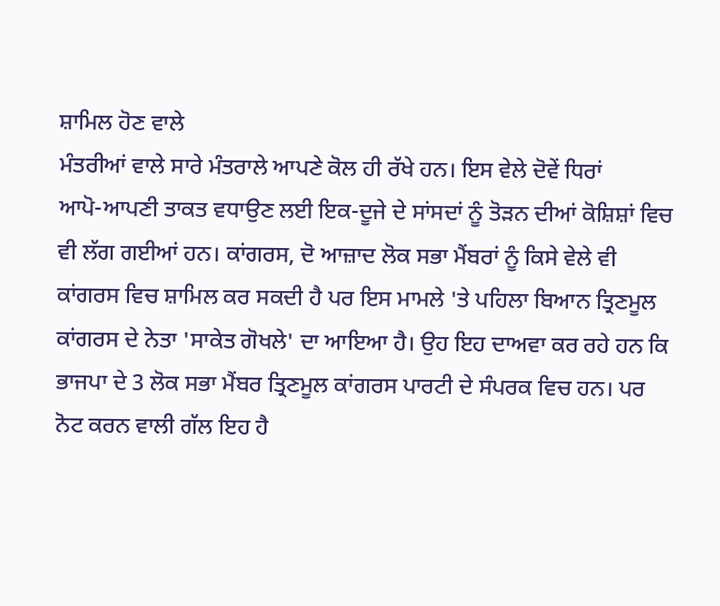ਸ਼ਾਮਿਲ ਹੋਣ ਵਾਲੇ
ਮੰਤਰੀਆਂ ਵਾਲੇ ਸਾਰੇ ਮੰਤਰਾਲੇ ਆਪਣੇ ਕੋਲ ਹੀ ਰੱਖੇ ਹਨ। ਇਸ ਵੇਲੇ ਦੋਵੇਂ ਧਿਰਾਂ
ਆਪੋ-ਆਪਣੀ ਤਾਕਤ ਵਧਾਉਣ ਲਈ ਇਕ-ਦੂਜੇ ਦੇ ਸਾਂਸਦਾਂ ਨੂੰ ਤੋੜਨ ਦੀਆਂ ਕੋਸ਼ਿਸ਼ਾਂ ਵਿਚ
ਵੀ ਲੱਗ ਗਈਆਂ ਹਨ। ਕਾਂਗਰਸ, ਦੋ ਆਜ਼ਾਦ ਲੋਕ ਸਭਾ ਮੈਂਬਰਾਂ ਨੂੰ ਕਿਸੇ ਵੇਲੇ ਵੀ
ਕਾਂਗਰਸ ਵਿਚ ਸ਼ਾਮਿਲ ਕਰ ਸਕਦੀ ਹੈ ਪਰ ਇਸ ਮਾਮਲੇ 'ਤੇ ਪਹਿਲਾ ਬਿਆਨ ਤ੍ਰਿਣਮੂਲ
ਕਾਂਗਰਸ ਦੇ ਨੇਤਾ 'ਸਾਕੇਤ ਗੋਖਲੇ' ਦਾ ਆਇਆ ਹੈ। ਉਹ ਇਹ ਦਾਅਵਾ ਕਰ ਰਹੇ ਹਨ ਕਿ
ਭਾਜਪਾ ਦੇ 3 ਲੋਕ ਸਭਾ ਮੈਂਬਰ ਤ੍ਰਿਣਮੂਲ ਕਾਂਗਰਸ ਪਾਰਟੀ ਦੇ ਸੰਪਰਕ ਵਿਚ ਹਨ। ਪਰ
ਨੋਟ ਕਰਨ ਵਾਲੀ ਗੱਲ ਇਹ ਹੈ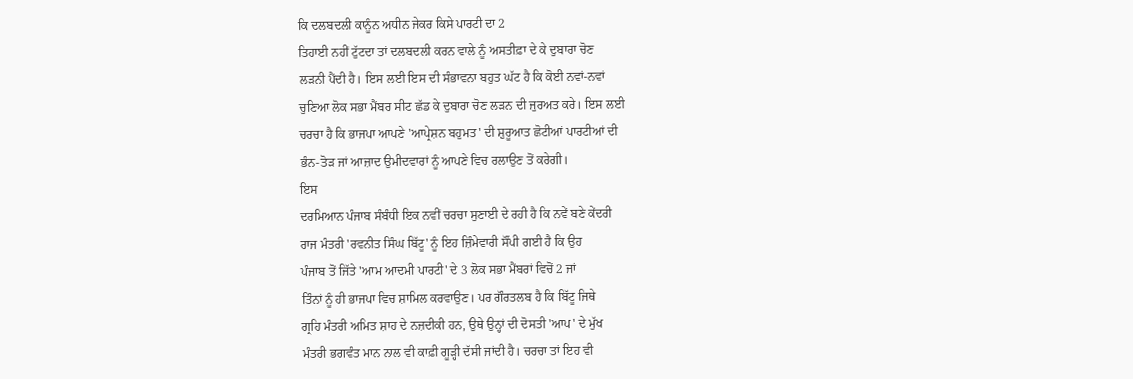ਕਿ ਦਲਬਦਲੀ ਕਾਨੂੰਨ ਅਧੀਨ ਜੇਕਰ ਕਿਸੇ ਪਾਰਟੀ ਦਾ 2
ਤਿਹਾਈ ਨਹੀਂ ਟੁੱਟਦਾ ਤਾਂ ਦਲਬਦਲੀ ਕਰਨ ਵਾਲੇ ਨੂੰ ਅਸਤੀਫ਼ਾ ਦੇ ਕੇ ਦੁਬਾਰਾ ਚੋਣ
ਲੜਨੀ ਪੈਂਦੀ ਹੈ। ਇਸ ਲਈ ਇਸ ਦੀ ਸੰਭਾਵਨਾ ਬਹੁਤ ਘੱਟ ਹੈ ਕਿ ਕੋਈ ਨਵਾਂ-ਨਵਾਂ
ਚੁਣਿਆ ਲੋਕ ਸਭਾ ਮੈਂਬਰ ਸੀਟ ਛੱਡ ਕੇ ਦੁਬਾਰਾ ਚੋਣ ਲੜਨ ਦੀ ਜੁਰਅਤ ਕਰੇ। ਇਸ ਲਈ
ਚਰਚਾ ਹੈ ਕਿ ਭਾਜਪਾ ਆਪਣੇ 'ਆਪ੍ਰੇਸ਼ਨ ਬਹੁਮਤ' ਦੀ ਸ਼ੁਰੂਆਤ ਛੋਟੀਆਂ ਪਾਰਟੀਆਂ ਦੀ
ਭੰਨ-ਤੋੜ ਜਾਂ ਆਜ਼ਾਦ ਉਮੀਦਵਾਰਾਂ ਨੂੰ ਆਪਣੇ ਵਿਚ ਰਲਾਉਣ ਤੋਂ ਕਰੇਗੀ।
ਇਸ
ਦਰਮਿਆਨ ਪੰਜਾਬ ਸੰਬੰਧੀ ਇਕ ਨਵੀਂ ਚਰਚਾ ਸੁਣਾਈ ਦੇ ਰਹੀ ਹੈ ਕਿ ਨਵੇਂ ਬਣੇ ਕੇਂਦਰੀ
ਰਾਜ ਮੰਤਰੀ 'ਰਵਨੀਤ ਸਿੰਘ ਬਿੱਟੂ' ਨੂੰ ਇਹ ਜ਼ਿੰਮੇਵਾਰੀ ਸੌਂਪੀ ਗਈ ਹੈ ਕਿ ਉਹ
ਪੰਜਾਬ ਤੋਂ ਜਿੱਤੇ 'ਆਮ ਆਦਮੀ ਪਾਰਟੀ' ਦੇ 3 ਲੋਕ ਸਭਾ ਮੈਂਬਰਾਂ ਵਿਚੋਂ 2 ਜਾਂ
ਤਿੰਨਾਂ ਨੂੰ ਹੀ ਭਾਜਪਾ ਵਿਚ ਸ਼ਾਮਿਲ ਕਰਵਾਉਣ। ਪਰ ਗੌਰਤਲਬ ਹੈ ਕਿ ਬਿੱਟੂ ਜਿਥੇ
ਗ੍ਰਹਿ ਮੰਤਰੀ ਅਮਿਤ ਸ਼ਾਹ ਦੇ ਨਜ਼ਦੀਕੀ ਹਨ, ਉਥੇ ਉਨ੍ਹਾਂ ਦੀ ਦੋਸਤੀ 'ਆਪ' ਦੇ ਮੁੱਖ
ਮੰਤਰੀ ਭਗਵੰਤ ਮਾਨ ਨਾਲ ਵੀ ਕਾਫ਼ੀ ਗੂੜ੍ਹੀ ਦੱਸੀ ਜਾਂਦੀ ਹੈ। ਚਰਚਾ ਤਾਂ ਇਹ ਵੀ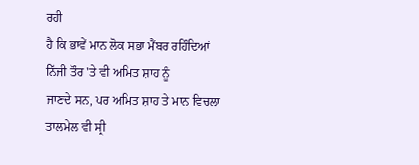ਰਹੀ
ਹੈ ਕਿ ਭਾਵੇਂ ਮਾਨ ਲੋਕ ਸਭਾ ਮੈਂਬਰ ਰਹਿੰਦਿਆਂ ਨਿੱਜੀ ਤੌਰ 'ਤੇ ਵੀ ਅਮਿਤ ਸ਼ਾਹ ਨੂੰ
ਜਾਣਦੇ ਸਨ, ਪਰ ਅਮਿਤ ਸ਼ਾਹ ਤੇ ਮਾਨ ਵਿਚਲਾ ਤਾਲਮੇਲ ਵੀ ਸ੍ਰੀ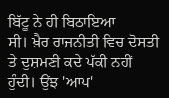ਬਿੱਟੂ ਨੇ ਹੀ ਬਿਠਾਇਆ
ਸੀ। ਖ਼ੈਰ ਰਾਜਨੀਤੀ ਵਿਚ ਦੋਸਤੀ ਤੇ ਦੁਸ਼ਮਣੀ ਕਦੇ ਪੱਕੀ ਨਹੀਂ ਹੁੰਦੀ। ਉਂਝ 'ਆਪ'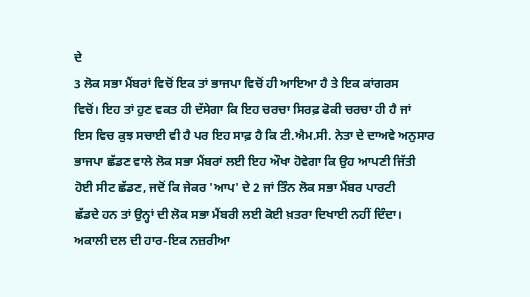ਦੇ
3 ਲੋਕ ਸਭਾ ਮੈਂਬਰਾਂ ਵਿਚੋਂ ਇਕ ਤਾਂ ਭਾਜਪਾ ਵਿਚੋਂ ਹੀ ਆਇਆ ਹੈ ਤੇ ਇਕ ਕਾਂਗਰਸ
ਵਿਚੋਂ। ਇਹ ਤਾਂ ਹੁਣ ਵਕਤ ਹੀ ਦੱਸੇਗਾ ਕਿ ਇਹ ਚਰਚਾ ਸਿਰਫ਼ ਫੋਕੀ ਚਰਚਾ ਹੀ ਹੈ ਜਾਂ
ਇਸ ਵਿਚ ਕੁਝ ਸਚਾਈ ਵੀ ਹੈ ਪਰ ਇਹ ਸਾਫ਼ ਹੈ ਕਿ ਟੀ.ਐਮ.ਸੀ. ਨੇਤਾ ਦੇ ਦਾਅਵੇ ਅਨੁਸਾਰ
ਭਾਜਪਾ ਛੱਡਣ ਵਾਲੇ ਲੋਕ ਸਭਾ ਮੈਂਬਰਾਂ ਲਈ ਇਹ ਔਖਾ ਹੋਵੇਗਾ ਕਿ ਉਹ ਆਪਣੀ ਜਿੱਤੀ
ਹੋਈ ਸੀਟ ਛੱਡਣ, ਜਦੋਂ ਕਿ ਜੇਕਰ 'ਆਪ' ਦੇ 2 ਜਾਂ ਤਿੰਨ ਲੋਕ ਸਭਾ ਮੈਂਬਰ ਪਾਰਟੀ
ਛੱਡਦੇ ਹਨ ਤਾਂ ਉਨ੍ਹਾਂ ਦੀ ਲੋਕ ਸਭਾ ਮੈਂਬਰੀ ਲਈ ਕੋਈ ਖ਼ਤਰਾ ਦਿਖਾਈ ਨਹੀਂ ਦਿੰਦਾ।
ਅਕਾਲੀ ਦਲ ਦੀ ਹਾਰ-ਇਕ ਨਜ਼ਰੀਆ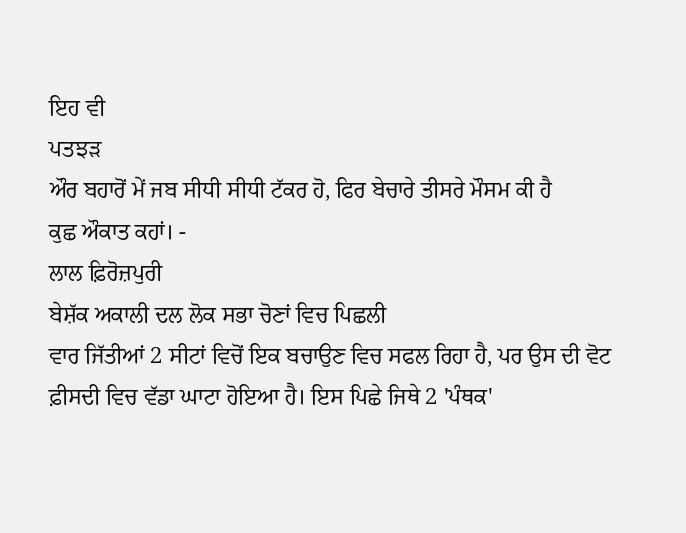ਇਹ ਵੀ
ਪਤਝੜ
ਔਰ ਬਹਾਰੋਂ ਮੇਂ ਜਬ ਸੀਧੀ ਸੀਧੀ ਟੱਕਰ ਹੋ, ਫਿਰ ਬੇਚਾਰੇ ਤੀਸਰੇ ਮੌਸਮ ਕੀ ਹੈ
ਕੁਛ ਔਕਾਤ ਕਹਾਂ। -
ਲਾਲ ਫ਼ਿਰੋਜ਼ਪੁਰੀ
ਬੇਸ਼ੱਕ ਅਕਾਲੀ ਦਲ ਲੋਕ ਸਭਾ ਚੋਣਾਂ ਵਿਚ ਪਿਛਲੀ
ਵਾਰ ਜਿੱਤੀਆਂ 2 ਸੀਟਾਂ ਵਿਚੋਂ ਇਕ ਬਚਾਉਣ ਵਿਚ ਸਫਲ ਰਿਹਾ ਹੈ, ਪਰ ਉਸ ਦੀ ਵੋਟ
ਫ਼ੀਸਦੀ ਵਿਚ ਵੱਡਾ ਘਾਟਾ ਹੋਇਆ ਹੈ। ਇਸ ਪਿਛੇ ਜਿਥੇ 2 'ਪੰਥਕ'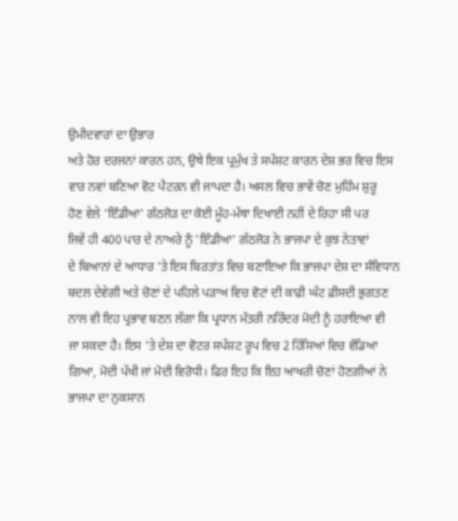ਉਮੀਦਵਾਰਾਂ ਦਾ ਉਭਾਰ
ਅਤੇ ਹੋਰ ਦਰਜਨਾਂ ਕਾਰਨ ਹਨ, ਉਥੇ ਇਕ ਪ੍ਰਮੁੱਖ ਤੇ ਸਪੱਸ਼ਟ ਕਾਰਨ ਦੇਸ਼ ਭਰ ਵਿਚ ਇਸ
ਵਾਰ ਨਵਾਂ ਬਣਿਆ ਵੋਟ ਪੈਟਰਨ ਵੀ ਜਾਪਦਾ ਹੈ। ਅਸਲ ਵਿਚ ਭਾਵੇਂ ਚੋਣ ਮੁਹਿੰਮ ਸ਼ੁਰੂ
ਹੋਣ ਵੇਲੇ 'ਇੰਡੀਆ' ਗੱਠਜੋੜ ਦਾ ਕੋਈ ਮੂੰਹ-ਮੱਥਾ ਦਿਖਾਈ ਨਹੀਂ ਦੇ ਰਿਹਾ ਸੀ ਪਰ
ਜਿਵੇਂ ਹੀ 400 ਪਾਰ ਦੇ ਨਾਅਰੇ ਨੂੰ 'ਇੰਡੀਆ' ਗੱਠਜੋੜ ਨੇ ਭਾਜਪਾ ਦੇ ਕੁਝ ਨੇਤਾਵਾਂ
ਦੇ ਬਿਆਨਾਂ ਦੇ ਆਧਾਰ 'ਤੇ ਇਸ ਬਿਰਤਾਂਤ ਵਿਚ ਬਣਾਇਆ ਕਿ ਭਾਜਪਾ ਦੇਸ਼ ਦਾ ਸੰਵਿਧਾਨ
ਬਦਲ ਦੇਵੇਗੀ ਅਤੇ ਚੋਣਾਂ ਦੇ ਪਹਿਲੇ ਪੜਾਅ ਵਿਚ ਵੋਟਾਂ ਦੀ ਕਾਫੀ ਘੱਟ ਫ਼ੀਸਦੀ ਭੁਗਤਣ
ਨਾਲ ਵੀ ਇਹ ਪ੍ਰਭਾਵ ਬਣਨ ਲੱਗਾ ਕਿ ਪ੍ਰਧਾਨ ਮੰਤਰੀ ਨਰਿੰਦਰ ਮੋਦੀ ਨੂੰ ਹਰਾਇਆ ਵੀ
ਜਾ ਸਕਦਾ ਹੈ। ਇਸ 'ਤੇ ਦੇਸ਼ ਦਾ ਵੋਟਰ ਸਪੱਸ਼ਟ ਰੂਪ ਵਿਚ 2 ਹਿੱਸਿਆਂ ਵਿਚ ਵੰਡਿਆ
ਗਿਆ, ਮੋਦੀ ਪੱਖੀ ਜਾਂ ਮੋਦੀ ਵਿਰੋਧੀ। ਫਿਰ ਇਹ ਕਿ ਇਹ ਆਖਰੀ ਚੋਣਾਂ ਹੋਣਗੀਆਂ ਨੇ
ਭਾਜਪਾ ਦਾ ਨੁਕਸਾਨ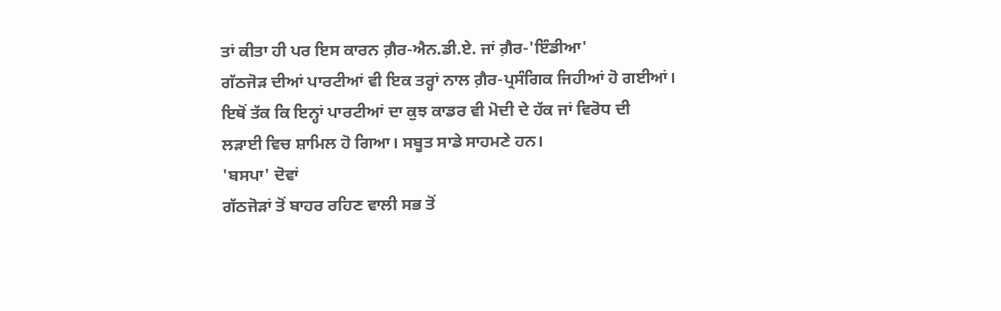ਤਾਂ ਕੀਤਾ ਹੀ ਪਰ ਇਸ ਕਾਰਨ ਗ਼ੈਰ-ਐਨ.ਡੀ.ਏ. ਜਾਂ ਗ਼ੈਰ-'ਇੰਡੀਆ'
ਗੱਠਜੋੜ ਦੀਆਂ ਪਾਰਟੀਆਂ ਵੀ ਇਕ ਤਰ੍ਹਾਂ ਨਾਲ ਗ਼ੈਰ-ਪ੍ਰਸੰਗਿਕ ਜਿਹੀਆਂ ਹੋ ਗਈਆਂ।
ਇਥੋਂ ਤੱਕ ਕਿ ਇਨ੍ਹਾਂ ਪਾਰਟੀਆਂ ਦਾ ਕੁਝ ਕਾਡਰ ਵੀ ਮੋਦੀ ਦੇ ਹੱਕ ਜਾਂ ਵਿਰੋਧ ਦੀ
ਲੜਾਈ ਵਿਚ ਸ਼ਾਮਿਲ ਹੋ ਗਿਆ। ਸਬੂਤ ਸਾਡੇ ਸਾਹਮਣੇ ਹਨ।
'ਬਸਪਾ' ਦੋਵਾਂ
ਗੱਠਜੋੜਾਂ ਤੋਂ ਬਾਹਰ ਰਹਿਣ ਵਾਲੀ ਸਭ ਤੋਂ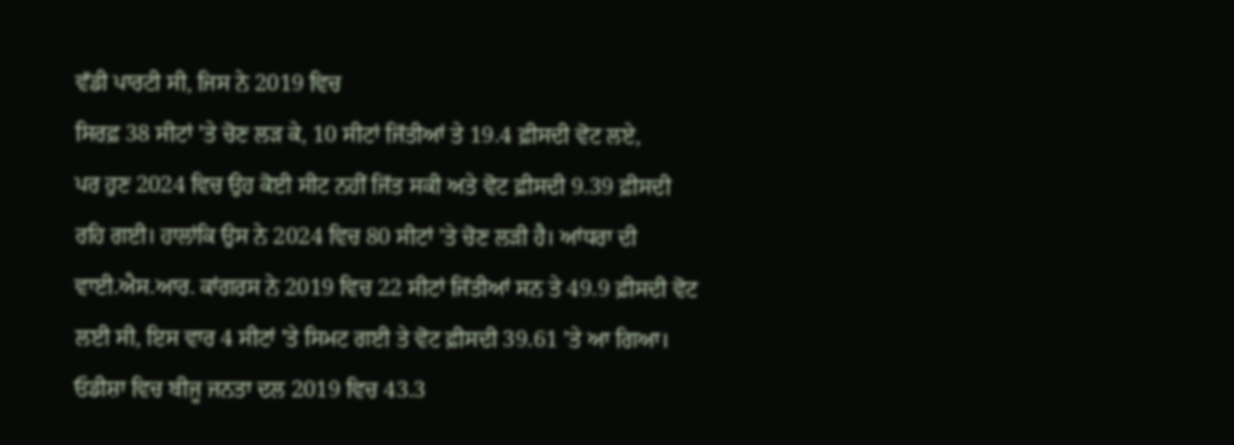ਵੱਡੀ ਪਾਰਟੀ ਸੀ, ਜਿਸ ਨੇ 2019 ਵਿਚ
ਸਿਰਫ਼ 38 ਸੀਟਾਂ 'ਤੇ ਚੋਣ ਲੜ ਕੇ, 10 ਸੀਟਾਂ ਜਿੱਤੀਆਂ ਤੇ 19.4 ਫ਼ੀਸਦੀ ਵੋਟ ਲਏ,
ਪਰ ਹੁਣ 2024 ਵਿਚ ਉਹ ਕੋਈ ਸੀਟ ਨਹੀਂ ਜਿੱਤ ਸਕੀ ਅਤੇ ਵੋਟ ਫ਼ੀਸਦੀ 9.39 ਫ਼ੀਸਦੀ
ਰਹਿ ਗਈ। ਹਾਲਾਂਕਿ ਉਸ ਨੇ 2024 ਵਿਚ 80 ਸੀਟਾਂ 'ਤੇ ਚੋਣ ਲੜੀ ਹੈ। ਆਂਧਰਾ ਦੀ
ਵਾਈ.ਐਸ.ਆਰ. ਕਾਂਗਰਸ ਨੇ 2019 ਵਿਚ 22 ਸੀਟਾਂ ਜਿੱਤੀਆਂ ਸਨ ਤੇ 49.9 ਫ਼ੀਸਦੀ ਵੋਟ
ਲਈ ਸੀ, ਇਸ ਵਾਰ 4 ਸੀਟਾਂ 'ਤੇ ਸਿਮਟ ਗਈ ਤੇ ਵੋਟ ਫ਼ੀਸਦੀ 39.61 'ਤੇ ਆ ਗਿਆ।
ਓਡੀਸ਼ਾ ਵਿਚ ਬੀਜੂ ਜਨਤਾ ਦਲ 2019 ਵਿਚ 43.3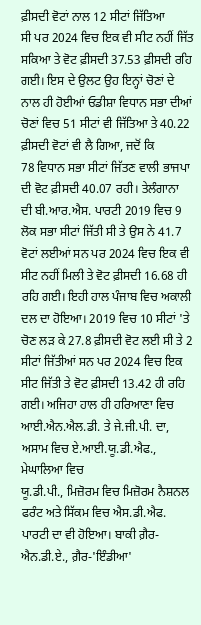ਫ਼ੀਸਦੀ ਵੋਟਾਂ ਨਾਲ 12 ਸੀਟਾਂ ਜਿੱਤਿਆ
ਸੀ ਪਰ 2024 ਵਿਚ ਇਕ ਵੀ ਸੀਟ ਨਹੀਂ ਜਿੱਤ ਸਕਿਆ ਤੇ ਵੋਟ ਫ਼ੀਸਦੀ 37.53 ਫ਼ੀਸਦੀ ਰਹਿ
ਗਈ। ਇਸ ਦੇ ਉਲਟ ਉਹ ਇਨ੍ਹਾਂ ਚੋਣਾਂ ਦੇ ਨਾਲ ਹੀ ਹੋਈਆਂ ਓਡੀਸ਼ਾ ਵਿਧਾਨ ਸਭਾ ਦੀਆਂ
ਚੋਣਾਂ ਵਿਚ 51 ਸੀਟਾਂ ਵੀ ਜਿੱਤਿਆ ਤੇ 40.22 ਫ਼ੀਸਦੀ ਵੋਟਾਂ ਵੀ ਲੈ ਗਿਆ, ਜਦੋਂ ਕਿ
78 ਵਿਧਾਨ ਸਭਾ ਸੀਟਾਂ ਜਿੱਤਣ ਵਾਲੀ ਭਾਜਪਾ ਦੀ ਵੋਟ ਫ਼ੀਸਦੀ 40.07 ਰਹੀ। ਤੇਲੰਗਾਨਾ
ਦੀ ਬੀ.ਆਰ.ਐਸ. ਪਾਰਟੀ 2019 ਵਿਚ 9 ਲੋਕ ਸਭਾ ਸੀਟਾਂ ਜਿੱਤੀ ਸੀ ਤੇ ਉਸ ਨੇ 41.7
ਵੋਟਾਂ ਲਈਆਂ ਸਨ ਪਰ 2024 ਵਿਚ ਇਕ ਵੀ ਸੀਟ ਨਹੀਂ ਮਿਲੀ ਤੇ ਵੋਟ ਫ਼ੀਸਦੀ 16.68 ਹੀ
ਰਹਿ ਗਈ। ਇਹੀ ਹਾਲ ਪੰਜਾਬ ਵਿਚ ਅਕਾਲੀ ਦਲ ਦਾ ਹੋਇਆ। 2019 ਵਿਚ 10 ਸੀਟਾਂ 'ਤੇ
ਚੋਣ ਲੜ ਕੇ 27.8 ਫ਼ੀਸਦੀ ਵੋਟ ਲਈ ਸੀ ਤੇ 2 ਸੀਟਾਂ ਜਿੱਤੀਆਂ ਸਨ ਪਰ 2024 ਵਿਚ ਇਕ
ਸੀਟ ਜਿੱਤੀ ਤੇ ਵੋਟ ਫ਼ੀਸਦੀ 13.42 ਹੀ ਰਹਿ ਗਈ। ਅਜਿਹਾ ਹਾਲ ਹੀ ਹਰਿਆਣਾ ਵਿਚ
ਆਈ.ਐਨ.ਐਲ.ਡੀ. ਤੇ ਜੇ.ਜੀ.ਪੀ. ਦਾ, ਅਸਾਮ ਵਿਚ ਏ.ਆਈ.ਯੂ.ਡੀ.ਐਫ., ਮੇਘਾਲਿਆ ਵਿਚ
ਯੂ.ਡੀ.ਪੀ., ਮਿਜ਼ੋਰਮ ਵਿਚ ਮਿਜ਼ੋਰਮ ਨੈਸ਼ਨਲ ਫਰੰਟ ਅਤੇ ਸਿੱਕਮ ਵਿਚ ਐਸ.ਡੀ.ਐਫ.
ਪਾਰਟੀ ਦਾ ਵੀ ਹੋਇਆ। ਬਾਕੀ ਗ਼ੈਰ-ਐਨ.ਡੀ.ਏ., ਗ਼ੈਰ-'ਇੰਡੀਆ'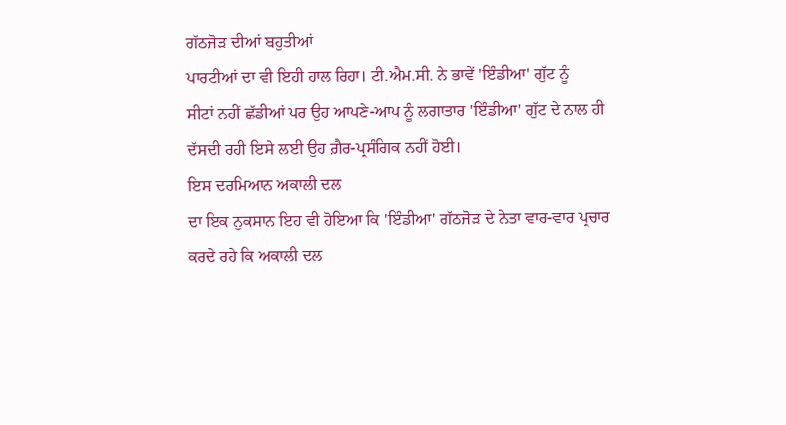ਗੱਠਜੋੜ ਦੀਆਂ ਬਹੁਤੀਆਂ
ਪਾਰਟੀਆਂ ਦਾ ਵੀ ਇਹੀ ਹਾਲ ਰਿਹਾ। ਟੀ.ਐਮ.ਸੀ. ਨੇ ਭਾਵੇਂ 'ਇੰਡੀਆ' ਗੁੱਟ ਨੂੰ
ਸੀਟਾਂ ਨਹੀਂ ਛੱਡੀਆਂ ਪਰ ਉਹ ਆਪਣੇ-ਆਪ ਨੂੰ ਲਗਾਤਾਰ 'ਇੰਡੀਆ' ਗੁੱਟ ਦੇ ਨਾਲ ਹੀ
ਦੱਸਦੀ ਰਹੀ ਇਸੇ ਲਈ ਉਹ ਗ਼ੈਰ-ਪ੍ਰਸੰਗਿਕ ਨਹੀਂ ਹੋਈ।
ਇਸ ਦਰਮਿਆਨ ਅਕਾਲੀ ਦਲ
ਦਾ ਇਕ ਨੁਕਸਾਨ ਇਹ ਵੀ ਹੋਇਆ ਕਿ 'ਇੰਡੀਆ' ਗੱਠਜੋੜ ਦੇ ਨੇਤਾ ਵਾਰ-ਵਾਰ ਪ੍ਰਚਾਰ
ਕਰਦੇ ਰਹੇ ਕਿ ਅਕਾਲੀ ਦਲ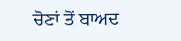ਚੋਣਾਂ ਤੋਂ ਬਾਅਦ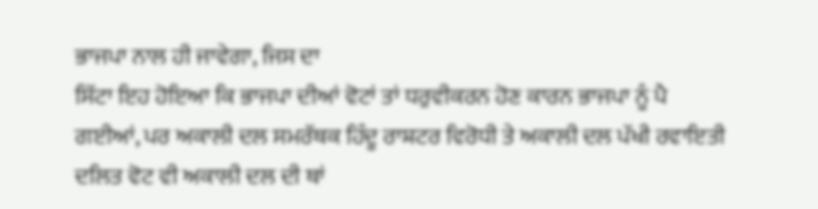ਭਾਜਪਾ ਨਾਲ ਹੀ ਜਾਵੇਗਾ, ਜਿਸ ਦਾ
ਸਿੱਟਾ ਇਹ ਹੋਇਆ ਕਿ ਭਾਜਪਾ ਦੀਆਂ ਵੋਟਾਂ ਤਾਂ ਧਰੁਵੀਕਰਨ ਹੋਣ ਕਾਰਨ ਭਾਜਪਾ ਨੂੰ ਪੈ
ਗਈਆਂ, ਪਰ ਅਕਾਲੀ ਦਲ ਸਮਰੱਥਕ ਹਿੰਦੂ ਰਾਸ਼ਟਰ ਵਿਰੋਧੀ ਤੇ ਅਕਾਲੀ ਦਲ ਪੱਖੀ ਰਵਾਇਤੀ
ਦਲਿਤ ਵੋਟ ਵੀ ਅਕਾਲੀ ਦਲ ਦੀ ਥਾਂ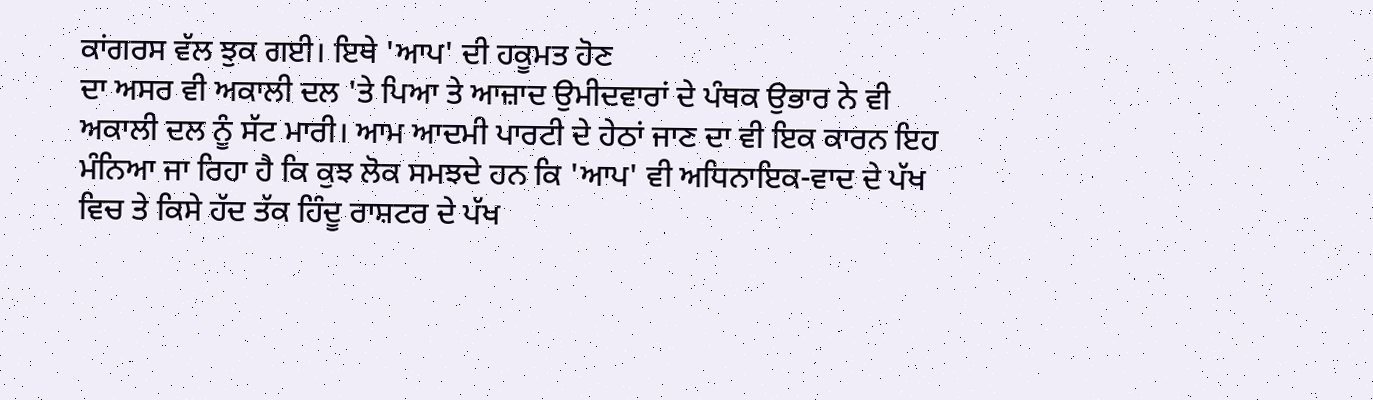ਕਾਂਗਰਸ ਵੱਲ ਝੁਕ ਗਈ। ਇਥੇ 'ਆਪ' ਦੀ ਹਕੂਮਤ ਹੋਣ
ਦਾ ਅਸਰ ਵੀ ਅਕਾਲੀ ਦਲ 'ਤੇ ਪਿਆ ਤੇ ਆਜ਼ਾਦ ਉਮੀਦਵਾਰਾਂ ਦੇ ਪੰਥਕ ਉਭਾਰ ਨੇ ਵੀ
ਅਕਾਲੀ ਦਲ ਨੂੰ ਸੱਟ ਮਾਰੀ। ਆਮ ਆਦਮੀ ਪਾਰਟੀ ਦੇ ਹੇਠਾਂ ਜਾਣ ਦਾ ਵੀ ਇਕ ਕਾਰਨ ਇਹ
ਮੰਨਿਆ ਜਾ ਰਿਹਾ ਹੈ ਕਿ ਕੁਝ ਲੋਕ ਸਮਝਦੇ ਹਨ ਕਿ 'ਆਪ' ਵੀ ਅਧਿਨਾਇਕ-ਵਾਦ ਦੇ ਪੱਖ
ਵਿਚ ਤੇ ਕਿਸੇ ਹੱਦ ਤੱਕ ਹਿੰਦੂ ਰਾਸ਼ਟਰ ਦੇ ਪੱਖ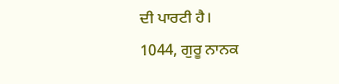ਦੀ ਪਾਰਟੀ ਹੈ।
1044, ਗੁਰੂ ਨਾਨਕ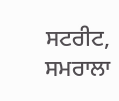ਸਟਰੀਟ, ਸਮਰਾਲਾ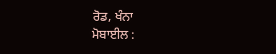ਰੋਡ, ਖੰਨਾ
ਮੋਬਾਈਲ :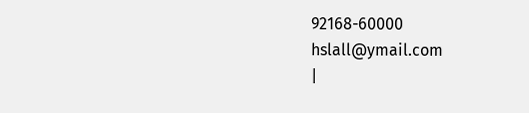92168-60000
hslall@ymail.com
|